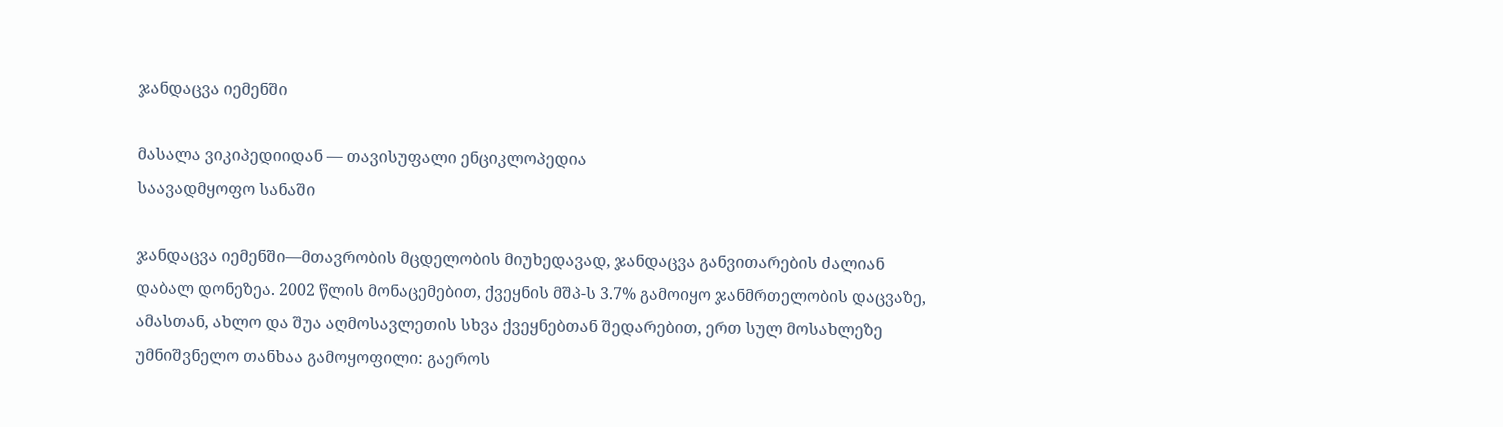ჯანდაცვა იემენში

მასალა ვიკიპედიიდან — თავისუფალი ენციკლოპედია
საავადმყოფო სანაში

ჯანდაცვა იემენში—მთავრობის მცდელობის მიუხედავად, ჯანდაცვა განვითარების ძალიან დაბალ დონეზეა. 2002 წლის მონაცემებით, ქვეყნის მშპ-ს 3.7% გამოიყო ჯანმრთელობის დაცვაზე, ამასთან, ახლო და შუა აღმოსავლეთის სხვა ქვეყნებთან შედარებით, ერთ სულ მოსახლეზე უმნიშვნელო თანხაა გამოყოფილი: გაეროს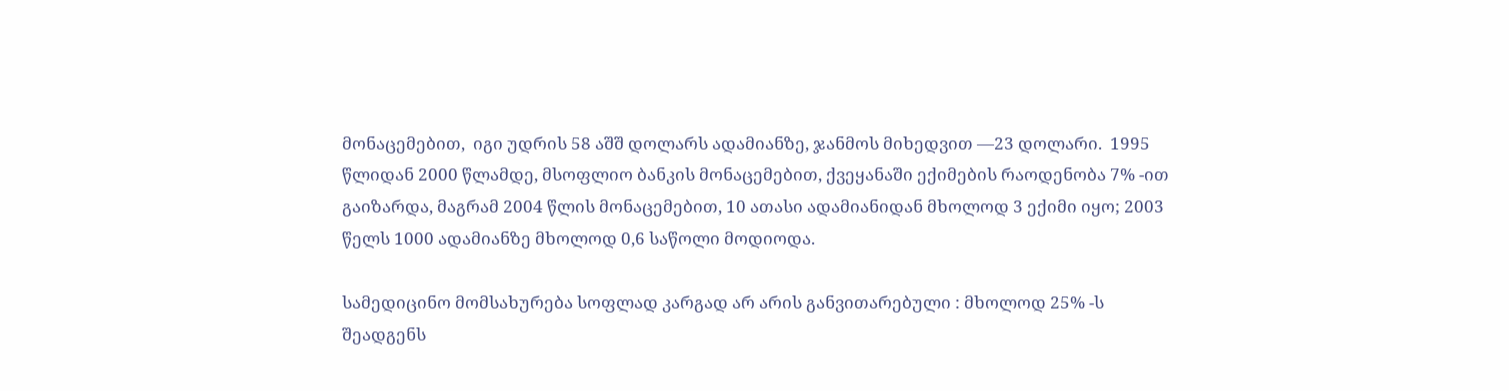მონაცემებით,  იგი უდრის 58 აშშ დოლარს ადამიანზე, ჯანმოს მიხედვით —23 დოლარი.  1995 წლიდან 2000 წლამდე, მსოფლიო ბანკის მონაცემებით, ქვეყანაში ექიმების რაოდენობა 7% -ით გაიზარდა, მაგრამ 2004 წლის მონაცემებით, 10 ათასი ადამიანიდან მხოლოდ 3 ექიმი იყო; 2003 წელს 1000 ადამიანზე მხოლოდ 0,6 საწოლი მოდიოდა.

სამედიცინო მომსახურება სოფლად კარგად არ არის განვითარებული : მხოლოდ 25% -ს შეადგენს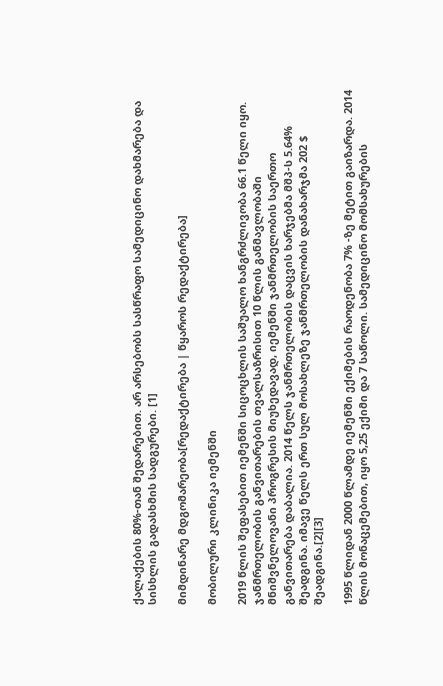ქალაქების 80%-თან შედარებით. არ არსებობს სასწრაფო სამედიცინო დახმარება და სისხლის გადასხმის სადგურები. [1]

მიმდინარე მდგომარეობა[რედაქტირება | წყაროს რედაქტირება]

მობილური კლინიკა იემენში

2019 წლის შეფასებით იემენში სიცოცხლის საშუალო ხანგრძლივობა 66.1 წელი იყო. ჯანმრთელობის განვითარების თვალსაზრისით 10 წლის განმავლობაში მნიშვნელოვანი პროგრესის მიუხედავად, იემენში ჯანმრთელობის საერთო განვითარება დაბალია. 2014 წელს ჯანმრთელობის დაცვის ხარჯებმა მშპ-ს 5.64% შეადგინა. იმავე წელს ერთ სულ მოსახლეზე ჯანმრთელობის დანახარჯმა 202 $  შეადგინა.[2][3]

1995 წლიდან 2000 წლამდე იემენში ექიმების რაოდენობა 7% -ზე მეტით გაიზარდა. 2014 წლის მონაცემებით, იყო 5,25 ექიმი და 7 საწოლი. სამედიცინო მომსახურების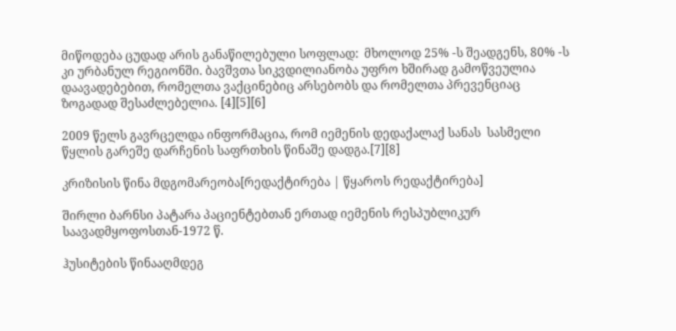მიწოდება ცუდად არის განაწილებული სოფლად:  მხოლოდ 25% -ს შეადგენს, 80% -ს კი ურბანულ რეგიონში. ბავშვთა სიკვდილიანობა უფრო ხშირად გამოწვეულია დაავადებებით, რომელთა ვაქცინებიც არსებობს და რომელთა პრევენციაც ზოგადად შესაძლებელია. [4][5][6]

2009 წელს გავრცელდა ინფორმაცია, რომ იემენის დედაქალაქ სანას  სასმელი წყლის გარეშე დარჩენის საფრთხის წინაშე დადგა.[7][8]

კრიზისის წინა მდგომარეობა[რედაქტირება | წყაროს რედაქტირება]

შირლი ბარნსი პატარა პაციენტებთან ერთად იემენის რესპუბლიკურ საავადმყოფოსთან-1972 წ.

ჰუსიტების წინააღმდეგ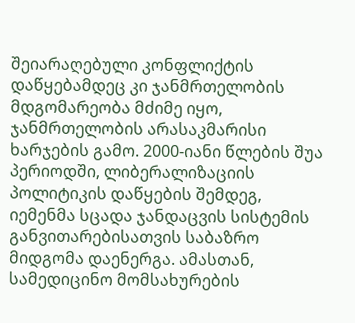შეიარაღებული კონფლიქტის დაწყებამდეც კი ჯანმრთელობის მდგომარეობა მძიმე იყო, ჯანმრთელობის არასაკმარისი ხარჯების გამო. 2000-იანი წლების შუა პერიოდში, ლიბერალიზაციის პოლიტიკის დაწყების შემდეგ, იემენმა სცადა ჯანდაცვის სისტემის განვითარებისათვის საბაზრო  მიდგომა დაენერგა. ამასთან, სამედიცინო მომსახურების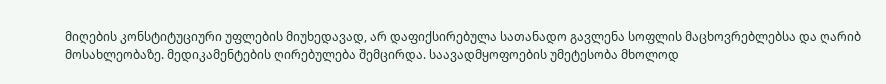მიღების კონსტიტუციური უფლების მიუხედავად, არ დაფიქსირებულა სათანადო გავლენა სოფლის მაცხოვრებლებსა და ღარიბ მოსახლეობაზე. მედიკამენტების ღირებულება შემცირდა. საავადმყოფოების უმეტესობა მხოლოდ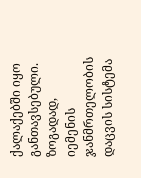ქალაქებში იყო განთავსებული. ზოგადად, იემენის ჯანმრთელობის დაცვის სისტემა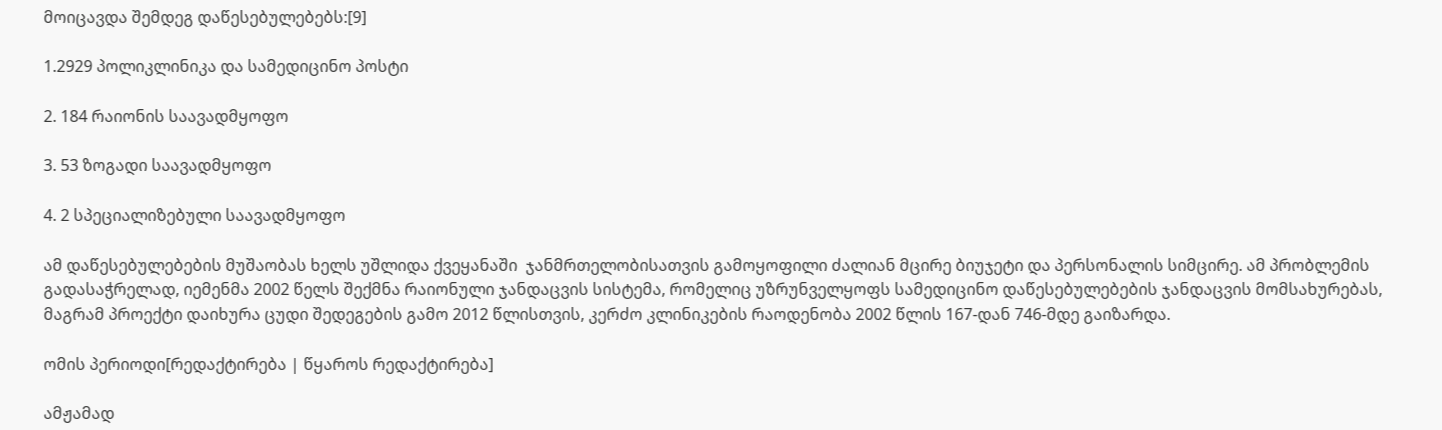მოიცავდა შემდეგ დაწესებულებებს:[9]

1.2929 პოლიკლინიკა და სამედიცინო პოსტი

2. 184 რაიონის საავადმყოფო

3. 53 ზოგადი საავადმყოფო

4. 2 სპეციალიზებული საავადმყოფო

ამ დაწესებულებების მუშაობას ხელს უშლიდა ქვეყანაში  ჯანმრთელობისათვის გამოყოფილი ძალიან მცირე ბიუჯეტი და პერსონალის სიმცირე. ამ პრობლემის გადასაჭრელად, იემენმა 2002 წელს შექმნა რაიონული ჯანდაცვის სისტემა, რომელიც უზრუნველყოფს სამედიცინო დაწესებულებების ჯანდაცვის მომსახურებას, მაგრამ პროექტი დაიხურა ცუდი შედეგების გამო 2012 წლისთვის, კერძო კლინიკების რაოდენობა 2002 წლის 167-დან 746-მდე გაიზარდა.

ომის პერიოდი[რედაქტირება | წყაროს რედაქტირება]

ამჟამად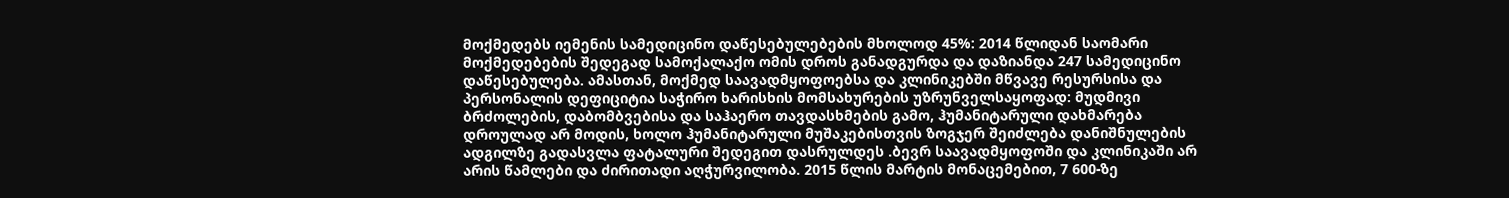მოქმედებს იემენის სამედიცინო დაწესებულებების მხოლოდ 45%: 2014 წლიდან საომარი მოქმედებების შედეგად სამოქალაქო ომის დროს განადგურდა და დაზიანდა 247 სამედიცინო დაწესებულება. ამასთან, მოქმედ საავადმყოფოებსა და კლინიკებში მწვავე რესურსისა და პერსონალის დეფიციტია საჭირო ხარისხის მომსახურების უზრუნველსაყოფად: მუდმივი ბრძოლების, დაბომბვებისა და საჰაერო თავდასხმების გამო, ჰუმანიტარული დახმარება დროულად არ მოდის, ხოლო ჰუმანიტარული მუშაკებისთვის ზოგჯერ შეიძლება დანიშნულების ადგილზე გადასვლა ფატალური შედეგით დასრულდეს .ბევრ საავადმყოფოში და კლინიკაში არ არის წამლები და ძირითადი აღჭურვილობა. 2015 წლის მარტის მონაცემებით, 7 600-ზე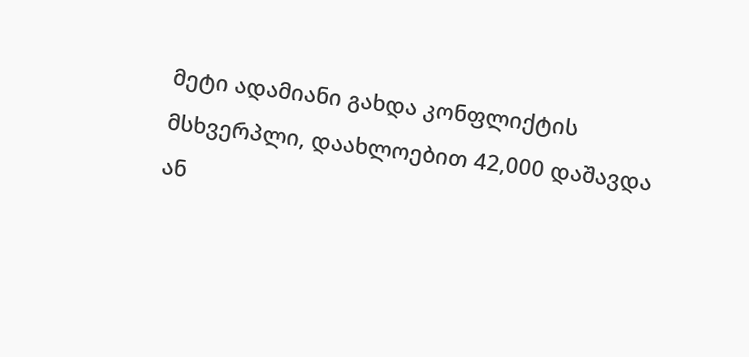მეტი ადამიანი გახდა კონფლიქტის მსხვერპლი, დაახლოებით 42,000 დაშავდა ან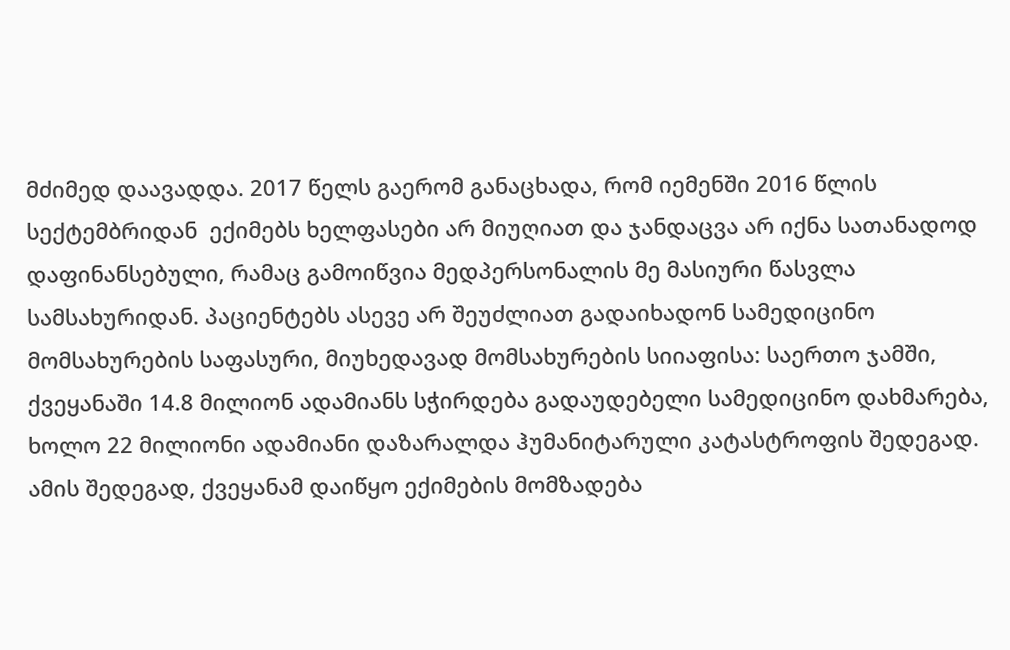მძიმედ დაავადდა. 2017 წელს გაერომ განაცხადა, რომ იემენში 2016 წლის სექტემბრიდან  ექიმებს ხელფასები არ მიუღიათ და ჯანდაცვა არ იქნა სათანადოდ დაფინანსებული, რამაც გამოიწვია მედპერსონალის მე მასიური წასვლა სამსახურიდან. პაციენტებს ასევე არ შეუძლიათ გადაიხადონ სამედიცინო მომსახურების საფასური, მიუხედავად მომსახურების სიიაფისა: საერთო ჯამში, ქვეყანაში 14.8 მილიონ ადამიანს სჭირდება გადაუდებელი სამედიცინო დახმარება, ხოლო 22 მილიონი ადამიანი დაზარალდა ჰუმანიტარული კატასტროფის შედეგად. ამის შედეგად, ქვეყანამ დაიწყო ექიმების მომზადება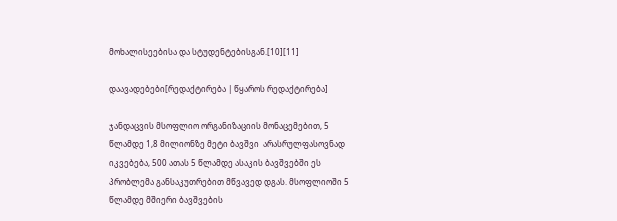მოხალისეებისა და სტუდენტებისგან.[10][11]

დაავადებები[რედაქტირება | წყაროს რედაქტირება]

ჯანდაცვის მსოფლიო ორგანიზაციის მონაცემებით, 5 წლამდე 1,8 მილიონზე მეტი ბავშვი  არასრულფასოვნად იკვებება, 500 ათას 5 წლამდე ასაკის ბავშვებში ეს პრობლემა განსაკუთრებით მწვავედ დგას. მსოფლიოში 5 წლამდე მშიერი ბავშვების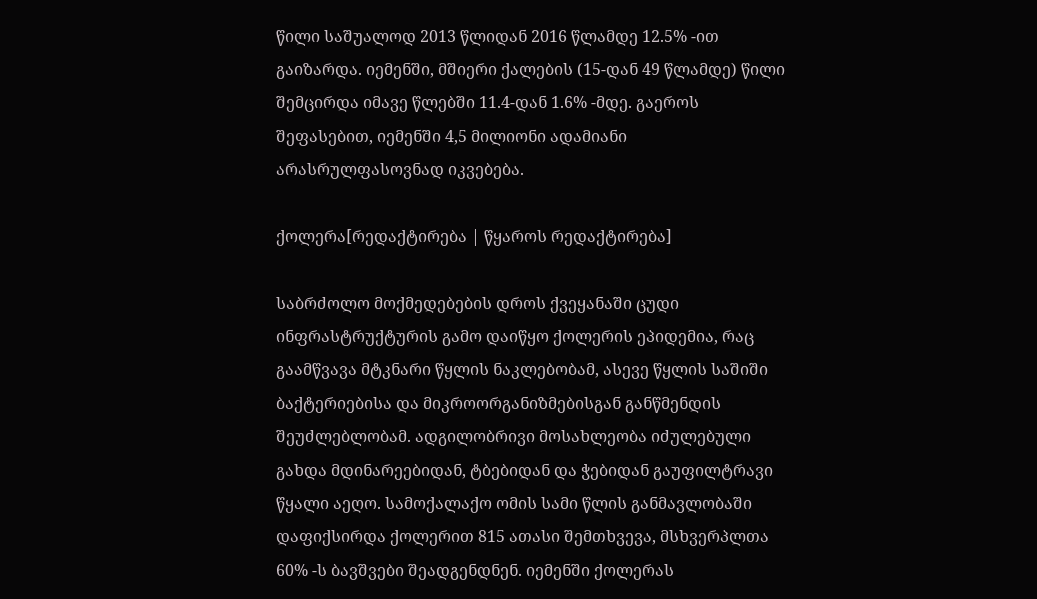წილი საშუალოდ 2013 წლიდან 2016 წლამდე 12.5% -ით გაიზარდა. იემენში, მშიერი ქალების (15-დან 49 წლამდე) წილი შემცირდა იმავე წლებში 11.4-დან 1.6% -მდე. გაეროს შეფასებით, იემენში 4,5 მილიონი ადამიანი არასრულფასოვნად იკვებება.

ქოლერა[რედაქტირება | წყაროს რედაქტირება]

საბრძოლო მოქმედებების დროს ქვეყანაში ცუდი ინფრასტრუქტურის გამო დაიწყო ქოლერის ეპიდემია, რაც გაამწვავა მტკნარი წყლის ნაკლებობამ, ასევე წყლის საშიში ბაქტერიებისა და მიკროორგანიზმებისგან განწმენდის შეუძლებლობამ. ადგილობრივი მოსახლეობა იძულებული გახდა მდინარეებიდან, ტბებიდან და ჭებიდან გაუფილტრავი წყალი აეღო. სამოქალაქო ომის სამი წლის განმავლობაში დაფიქსირდა ქოლერით 815 ათასი შემთხვევა, მსხვერპლთა 60% -ს ბავშვები შეადგენდნენ. იემენში ქოლერას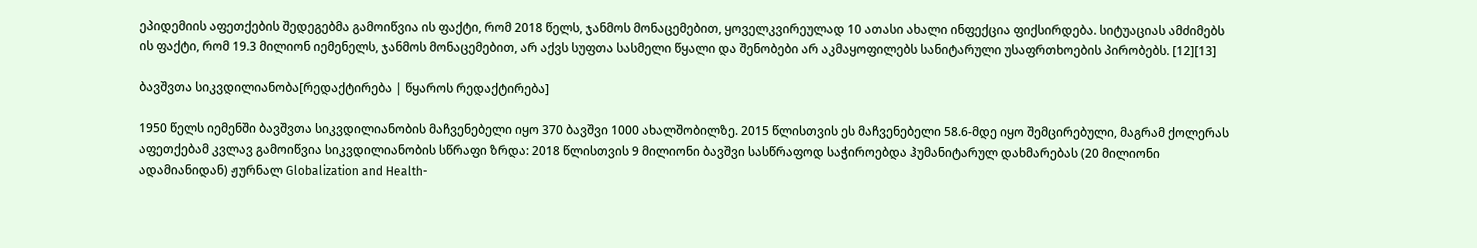ეპიდემიის აფეთქების შედეგებმა გამოიწვია ის ფაქტი, რომ 2018 წელს, ჯანმოს მონაცემებით, ყოველკვირეულად 10 ათასი ახალი ინფექცია ფიქსირდება. სიტუაციას ამძიმებს ის ფაქტი, რომ 19.3 მილიონ იემენელს, ჯანმოს მონაცემებით, არ აქვს სუფთა სასმელი წყალი და შენობები არ აკმაყოფილებს სანიტარული უსაფრთხოების პირობებს. [12][13]

ბავშვთა სიკვდილიანობა[რედაქტირება | წყაროს რედაქტირება]

1950 წელს იემენში ბავშვთა სიკვდილიანობის მაჩვენებელი იყო 370 ბავშვი 1000 ახალშობილზე. 2015 წლისთვის ეს მაჩვენებელი 58.6-მდე იყო შემცირებული, მაგრამ ქოლერას აფეთქებამ კვლავ გამოიწვია სიკვდილიანობის სწრაფი ზრდა: 2018 წლისთვის 9 მილიონი ბავშვი სასწრაფოდ საჭიროებდა ჰუმანიტარულ დახმარებას (20 მილიონი ადამიანიდან) ჟურნალ Globalization and Health-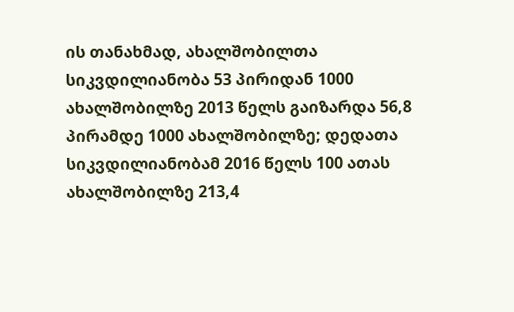ის თანახმად, ახალშობილთა სიკვდილიანობა 53 პირიდან 1000 ახალშობილზე 2013 წელს გაიზარდა 56,8 პირამდე 1000 ახალშობილზე; დედათა სიკვდილიანობამ 2016 წელს 100 ათას ახალშობილზე 213,4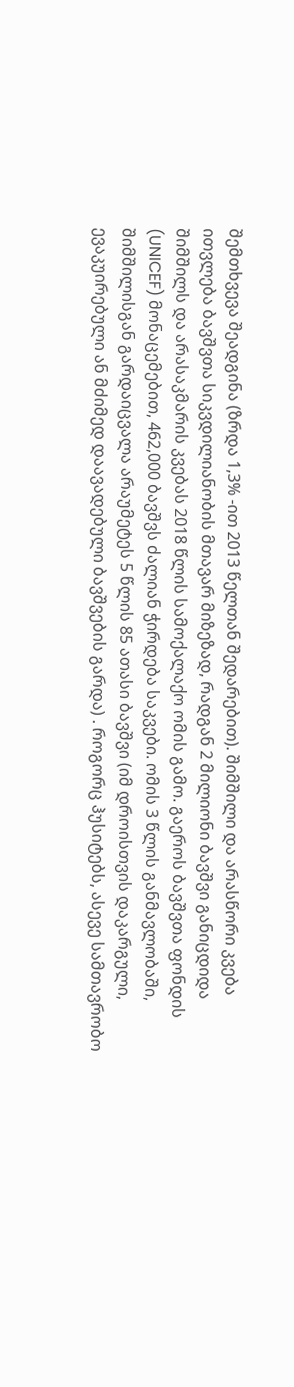შემთხვევა შეადგინა (ზრდა 1,3% -ით 2013 წელთან შედარებით). შიმშილი და არასწორი კვება ითვლება ბავშვთა სიკვდილიანობის მთავარ მიზეზად, რადგან 2 მილიონი ბავშვი განიცდიდა შიმშილს და არასაკმარის კვებას 2018 წლის სამოქალაქო ომის გამო. გაეროს ბავშვთა ფონდის (UNICEF) მონაცემებით, 462,000 ბავშვს ძალიან ჭირდება საკვები. ომის 3 წლის განმავლობაში, შიმშილისგან გარდაიცვალა არაუმეტეს 5 წლის 85 ათასი ბავშვი (იმ დროისთვის დაკარგული, ევაკუირებული ან მძიმედ დაავადებული ბავშვების გარდა) . როგორც ჰუსიტებს, ასევე სამთავრობო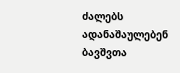ძალებს ადანაშაულებენ ბავშვთა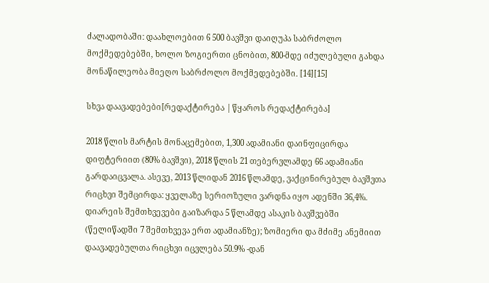ძალადობაში: დაახლოებით 6 500 ბავშვი დაიღუპა საბრძოლო მოქმედებებში, ხოლო ზოგიერთი ცნობით, 800-მდე იძულებული გახდა მონაწილეობა მიეღო საბრძოლო მოქმედებებში. [14][15]

სხვა დაავადებები[რედაქტირება | წყაროს რედაქტირება]

2018 წლის მარტის მონაცემებით, 1,300 ადამიანი დაინფიცირდა დიფტერიით (80% ბავშვი), 2018 წლის 21 თებერვლამდე 66 ადამიანი გარდაიცვალა. ასევე, 2013 წლიდან 2016 წლამდე, ვაქცინირებულ ბავშვთა რიცხვი შემცირდა: ყველაზე სერიოზული ვარდნა იყო ადენში 36,4%. დიარეის შემთხვევები გაიზარდა 5 წლამდე ასაკის ბავშვებში (წელიწადში 7 შემთხვევა ერთ ადამიანზე); ზომიერი და მძიმე ანემიით დაავადებულთა რიცხვი იცვლება 50.9% -დან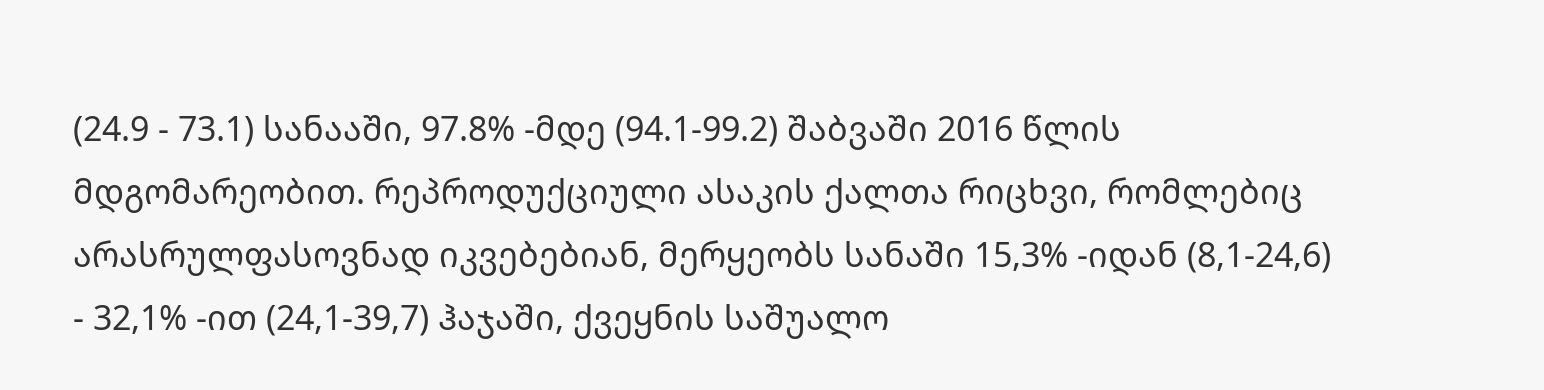(24.9 - 73.1) სანააში, 97.8% -მდე (94.1-99.2) შაბვაში 2016 წლის მდგომარეობით. რეპროდუქციული ასაკის ქალთა რიცხვი, რომლებიც არასრულფასოვნად იკვებებიან, მერყეობს სანაში 15,3% -იდან (8,1-24,6) - 32,1% -ით (24,1-39,7) ჰაჯაში, ქვეყნის საშუალო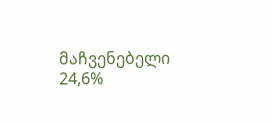მაჩვენებელი 24,6%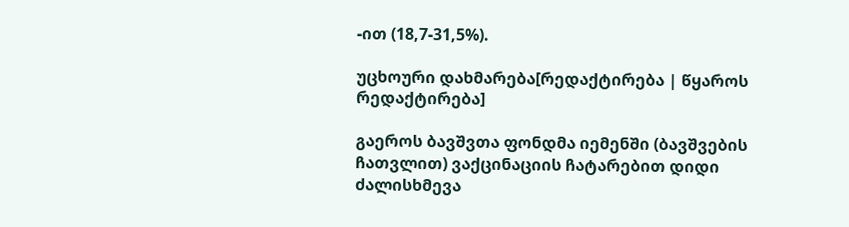-ით (18,7-31,5%).

უცხოური დახმარება[რედაქტირება | წყაროს რედაქტირება]

გაეროს ბავშვთა ფონდმა იემენში (ბავშვების ჩათვლით) ვაქცინაციის ჩატარებით დიდი ძალისხმევა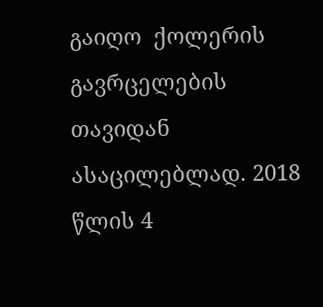გაიღო  ქოლერის გავრცელების თავიდან ასაცილებლად. 2018 წლის 4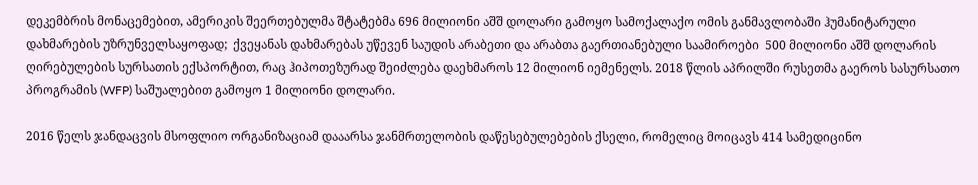დეკემბრის მონაცემებით, ამერიკის შეერთებულმა შტატებმა 696 მილიონი აშშ დოლარი გამოყო სამოქალაქო ომის განმავლობაში ჰუმანიტარული დახმარების უზრუნველსაყოფად;  ქვეყანას დახმარებას უწევენ საუდის არაბეთი და არაბთა გაერთიანებული საამიროები  500 მილიონი აშშ დოლარის ღირებულების სურსათის ექსპორტით, რაც ჰიპოთეზურად შეიძლება დაეხმაროს 12 მილიონ იემენელს. 2018 წლის აპრილში რუსეთმა გაეროს სასურსათო პროგრამის (WFP) საშუალებით გამოყო 1 მილიონი დოლარი.

2016 წელს ჯანდაცვის მსოფლიო ორგანიზაციამ დააარსა ჯანმრთელობის დაწესებულებების ქსელი, რომელიც მოიცავს 414 სამედიცინო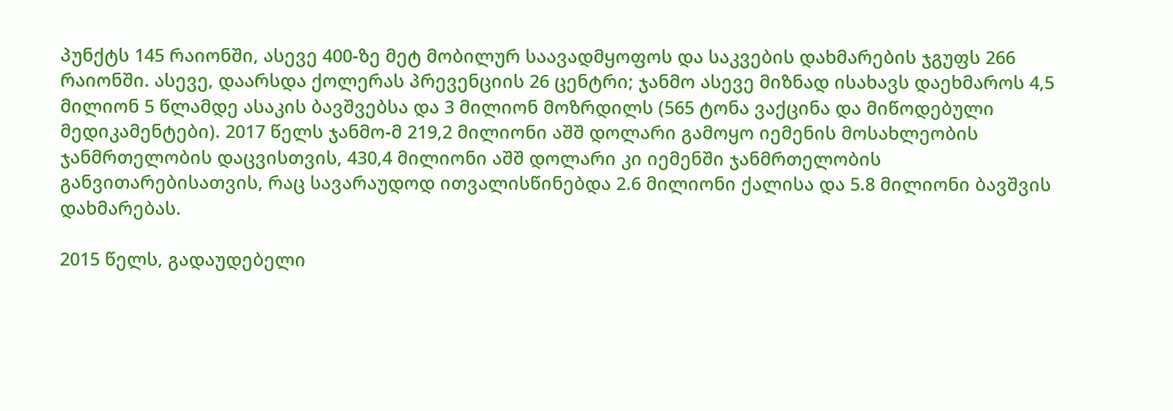პუნქტს 145 რაიონში, ასევე 400-ზე მეტ მობილურ საავადმყოფოს და საკვების დახმარების ჯგუფს 266 რაიონში. ასევე, დაარსდა ქოლერას პრევენციის 26 ცენტრი; ჯანმო ასევე მიზნად ისახავს დაეხმაროს 4,5 მილიონ 5 წლამდე ასაკის ბავშვებსა და 3 მილიონ მოზრდილს (565 ტონა ვაქცინა და მიწოდებული მედიკამენტები). 2017 წელს ჯანმო-მ 219,2 მილიონი აშშ დოლარი გამოყო იემენის მოსახლეობის ჯანმრთელობის დაცვისთვის, 430,4 მილიონი აშშ დოლარი კი იემენში ჯანმრთელობის განვითარებისათვის, რაც სავარაუდოდ ითვალისწინებდა 2.6 მილიონი ქალისა და 5.8 მილიონი ბავშვის დახმარებას.

2015 წელს, გადაუდებელი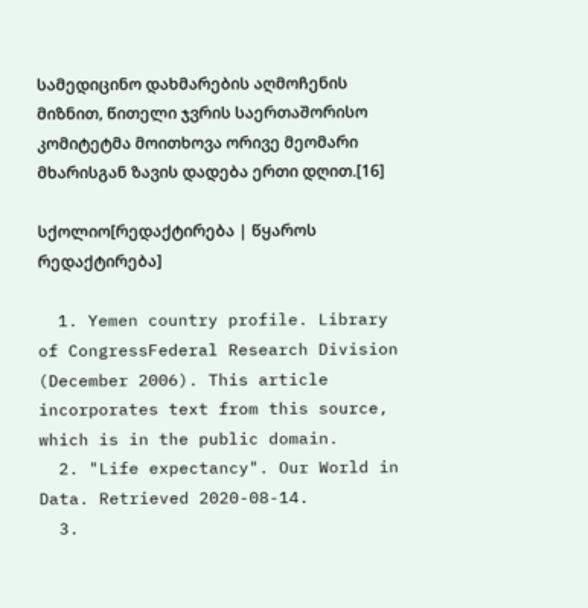სამედიცინო დახმარების აღმოჩენის მიზნით, წითელი ჯვრის საერთაშორისო კომიტეტმა მოითხოვა ორივე მეომარი მხარისგან ზავის დადება ერთი დღით.[16]

სქოლიო[რედაქტირება | წყაროს რედაქტირება]

  1. Yemen country profile. Library of CongressFederal Research Division (December 2006). This article incorporates text from this source, which is in the public domain.
  2. "Life expectancy". Our World in Data. Retrieved 2020-08-14.
  3.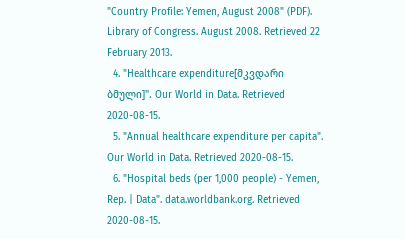"Country Profile: Yemen, August 2008" (PDF). Library of Congress. August 2008. Retrieved 22 February 2013.
  4. "Healthcare expenditure[მკვდარი ბმული]". Our World in Data. Retrieved 2020-08-15.
  5. "Annual healthcare expenditure per capita". Our World in Data. Retrieved 2020-08-15.
  6. "Hospital beds (per 1,000 people) - Yemen, Rep. | Data". data.worldbank.org. Retrieved 2020-08-15.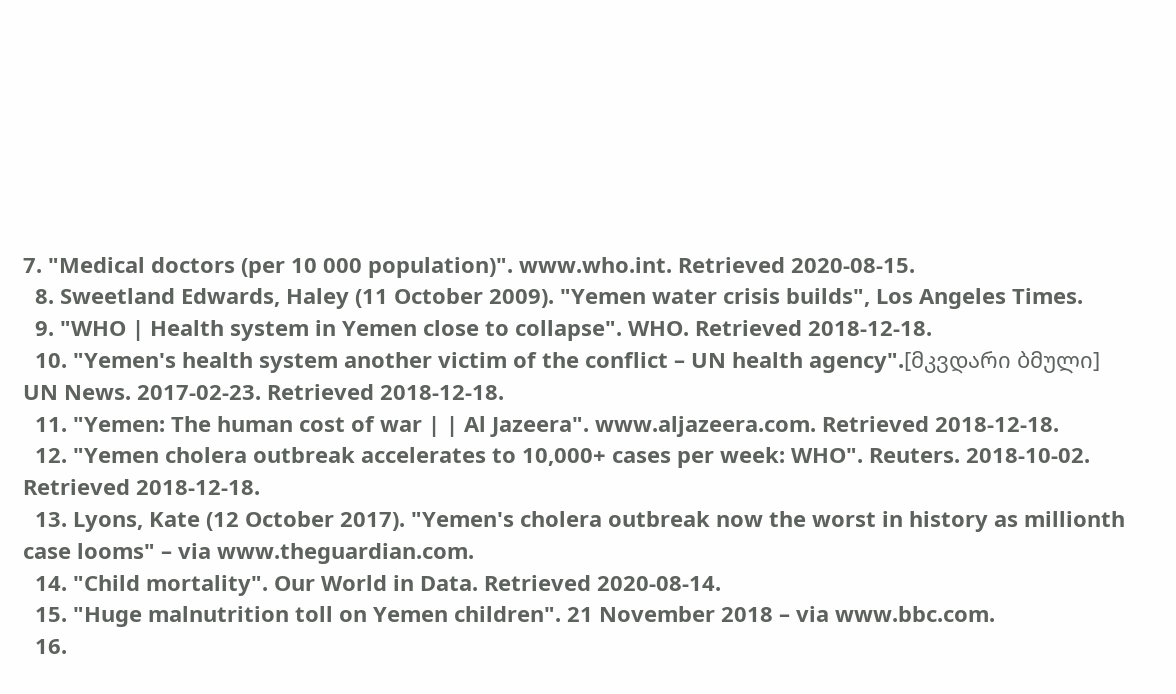7. "Medical doctors (per 10 000 population)". www.who.int. Retrieved 2020-08-15.
  8. Sweetland Edwards, Haley (11 October 2009). "Yemen water crisis builds", Los Angeles Times.
  9. "WHO | Health system in Yemen close to collapse". WHO. Retrieved 2018-12-18.
  10. "Yemen's health system another victim of the conflict – UN health agency".[მკვდარი ბმული] UN News. 2017-02-23. Retrieved 2018-12-18.
  11. "Yemen: The human cost of war | | Al Jazeera". www.aljazeera.com. Retrieved 2018-12-18.
  12. "Yemen cholera outbreak accelerates to 10,000+ cases per week: WHO". Reuters. 2018-10-02. Retrieved 2018-12-18.
  13. Lyons, Kate (12 October 2017). "Yemen's cholera outbreak now the worst in history as millionth case looms" – via www.theguardian.com.
  14. "Child mortality". Our World in Data. Retrieved 2020-08-14.
  15. "Huge malnutrition toll on Yemen children". 21 November 2018 – via www.bbc.com.
  16.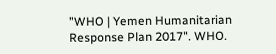"WHO | Yemen Humanitarian Response Plan 2017". WHO.